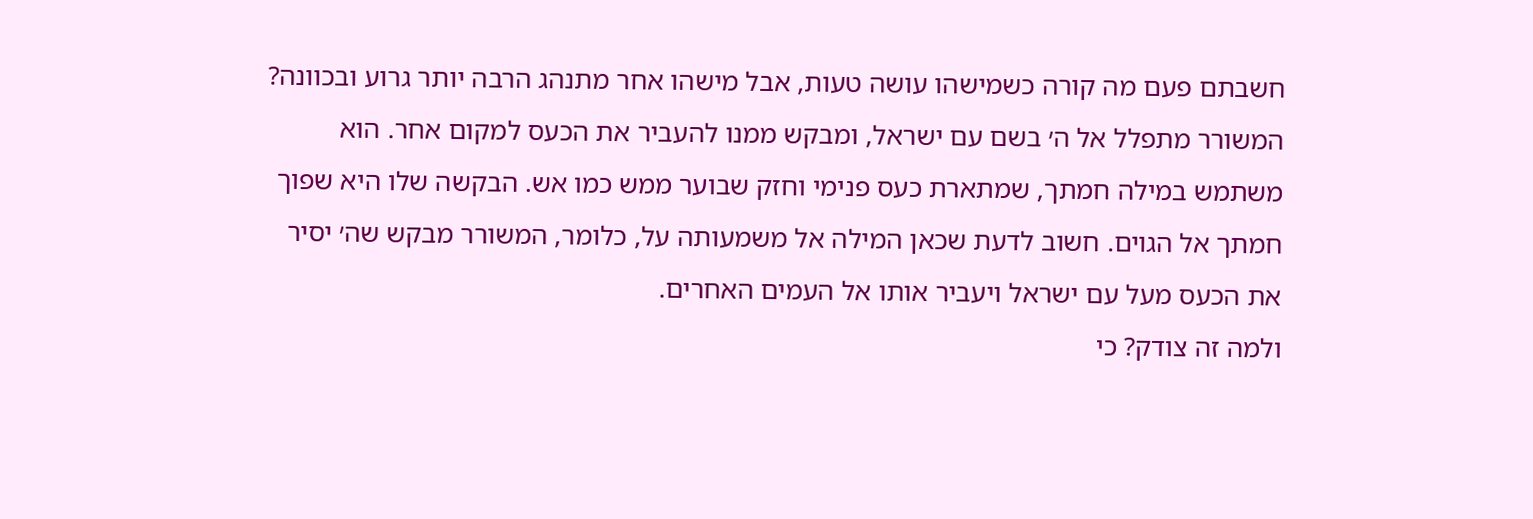חשבתם פעם מה קורה כשמישהו עושה טעות, אבל מישהו אחר מתנהג הרבה יותר גרוע ובכוונה? המשורר מתפלל אל ה׳ בשם עם ישראל, ומבקש ממנו להעביר את הכעס למקום אחר. הוא משתמש במילה חמתך, שמתארת כעס פנימי וחזק שבוער ממש כמו אש. הבקשה שלו היא שפוך חמתך אל הגוים. חשוב לדעת שכאן המילה אל משמעותה על, כלומר, המשורר מבקש שה׳ יסיר את הכעס מעל עם ישראל ויעביר אותו אל העמים האחרים.
ולמה זה צודק? כי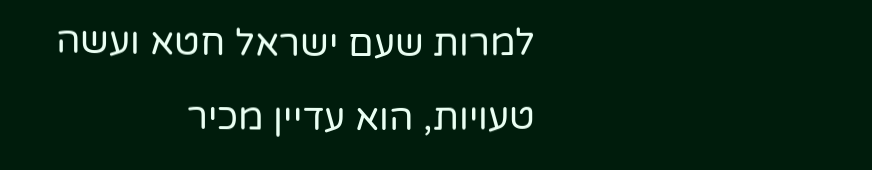למרות שעם ישראל חטא ועשה טעויות, הוא עדיין מכיר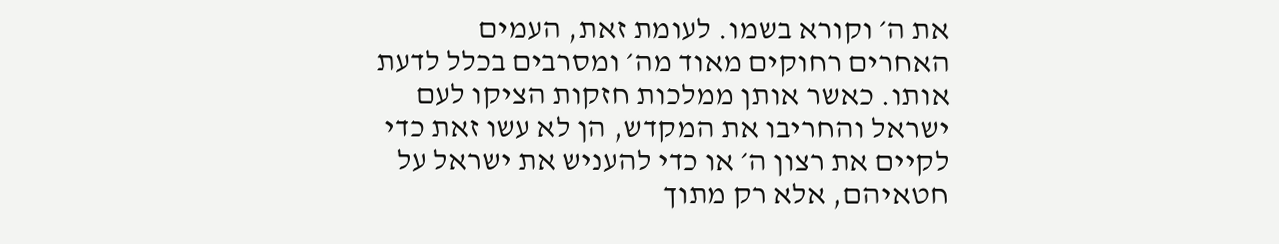את ה׳ וקורא בשמו. לעומת זאת, העמים האחרים רחוקים מאוד מה׳ ומסרבים בכלל לדעת אותו. כאשר אותן ממלכות חזקות הציקו לעם ישראל והחריבו את המקדש, הן לא עשו זאת כדי לקיים את רצון ה׳ או כדי להעניש את ישראל על חטאיהם, אלא רק מתוך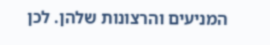המניעים והרצונות שלהן. לכן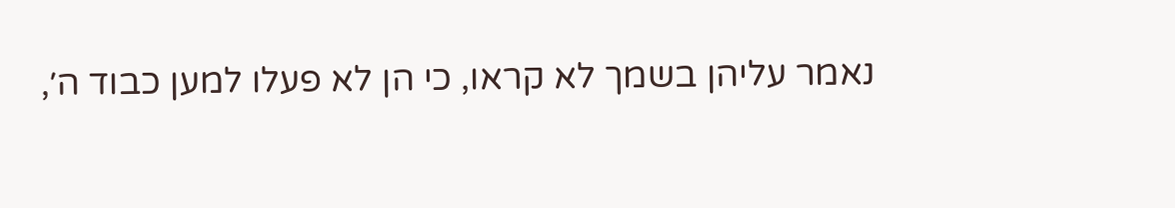נאמר עליהן בשמך לא קראו, כי הן לא פעלו למען כבוד ה׳,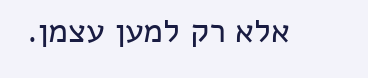אלא רק למען עצמן.